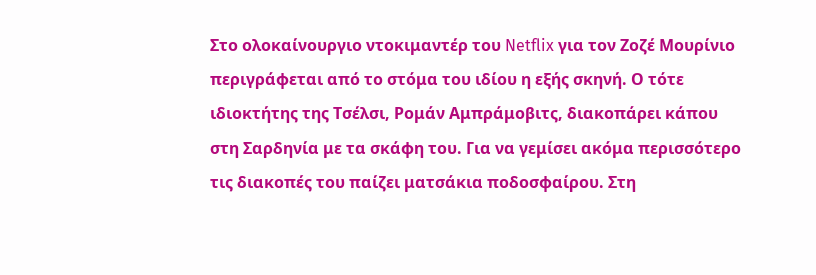Στο ολοκαίνουργιο ντοκιμαντέρ του Netflix για τον Ζοζέ Μουρίνιο περιγράφεται από το στόμα του ιδίου η εξής σκηνή. Ο τότε ιδιοκτήτης της Τσέλσι, Ρομάν Αμπράμοβιτς, διακοπάρει κάπου στη Σαρδηνία με τα σκάφη του. Για να γεμίσει ακόμα περισσότερο τις διακοπές του παίζει ματσάκια ποδοσφαίρου. Στη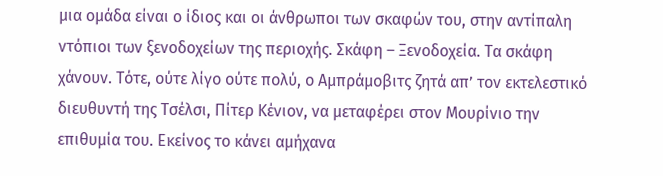μια ομάδα είναι ο ίδιος και οι άνθρωποι των σκαφών του, στην αντίπαλη ντόπιοι των ξενοδοχείων της περιοχής. Σκάφη – Ξενοδοχεία. Τα σκάφη χάνουν. Tότε, ούτε λίγο ούτε πολύ, ο Αμπράμοβιτς ζητά απ’ τον εκτελεστικό διευθυντή της Τσέλσι, Πίτερ Κένιον, να μεταφέρει στον Μουρίνιο την επιθυμία του. Εκείνος το κάνει αμήχανα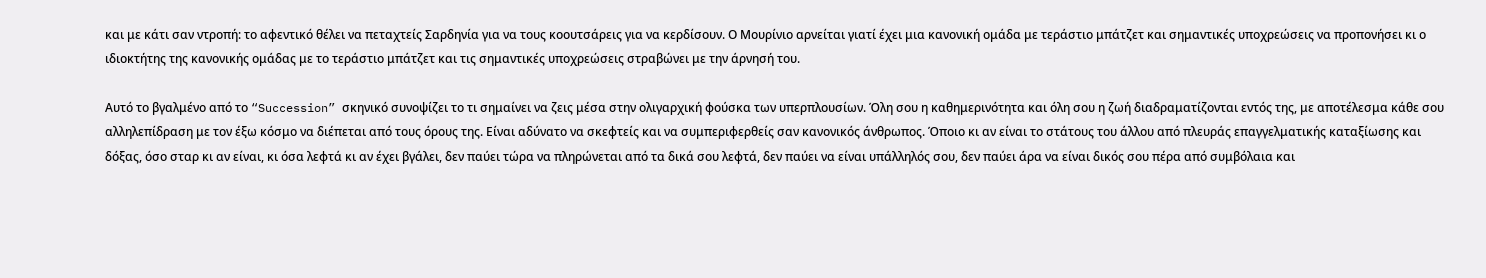και με κάτι σαν ντροπή: το αφεντικό θέλει να πεταχτείς Σαρδηνία για να τους κοουτσάρεις για να κερδίσουν. Ο Μουρίνιο αρνείται γιατί έχει μια κανονική ομάδα με τεράστιο μπάτζετ και σημαντικές υποχρεώσεις να προπονήσει κι ο ιδιοκτήτης της κανονικής ομάδας με το τεράστιο μπάτζετ και τις σημαντικές υποχρεώσεις στραβώνει με την άρνησή του.

Αυτό το βγαλμένο από το “Succession” σκηνικό συνοψίζει το τι σημαίνει να ζεις μέσα στην ολιγαρχική φούσκα των υπερπλουσίων. Όλη σου η καθημερινότητα και όλη σου η ζωή διαδραματίζονται εντός της, με αποτέλεσμα κάθε σου αλληλεπίδραση με τον έξω κόσμο να διέπεται από τους όρους της. Είναι αδύνατο να σκεφτείς και να συμπεριφερθείς σαν κανονικός άνθρωπος. Όποιο κι αν είναι το στάτους του άλλου από πλευράς επαγγελματικής καταξίωσης και δόξας, όσο σταρ κι αν είναι, κι όσα λεφτά κι αν έχει βγάλει, δεν παύει τώρα να πληρώνεται από τα δικά σου λεφτά, δεν παύει να είναι υπάλληλός σου, δεν παύει άρα να είναι δικός σου πέρα από συμβόλαια και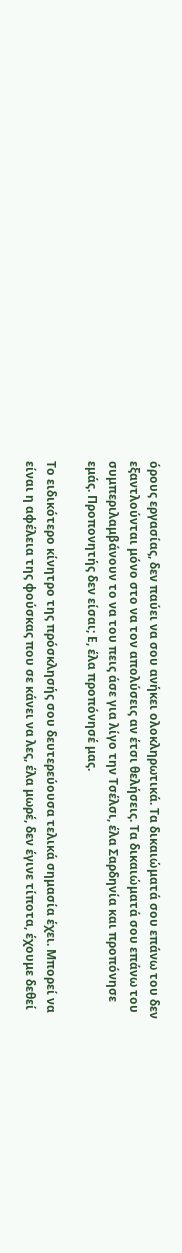όρους εργασίας, δεν παύει να σου ανήκει ολοκληρωτικά. Τα δικαιώματά σου επάνω του δεν εξαντλούνται μόνο στο να τον απολύσεις αν έτσι θελήσεις. Τα δικαιώματά σου επάνω του συμπεριλαμβάνουν το να του πεις άσε για λίγο την Τσέλσι, έλα Σαρδηνία και προπόνησε εμάς. Προπονητής δεν είσαι; Ε, έλα προπόνησέ μας.

Το ειδικότερο κίνητρο της πρόσκλησής σου δευτερεύουσα τελικά σημασία έχει. Μπορεί να είναι η αφέλεια της φούσκας που σε κάνει να λες, έλα μωρέ, δεν έγινε τίποτα, έχουμε δεθεί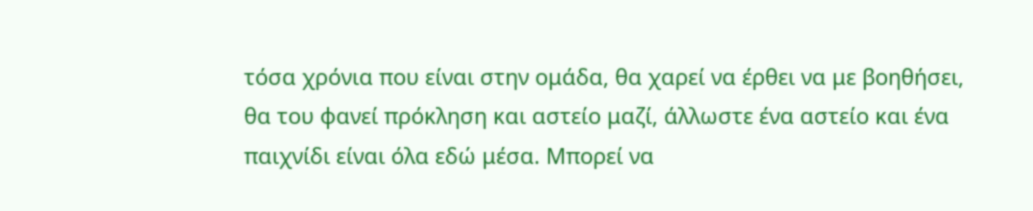τόσα χρόνια που είναι στην ομάδα, θα χαρεί να έρθει να με βοηθήσει, θα του φανεί πρόκληση και αστείο μαζί, άλλωστε ένα αστείο και ένα παιχνίδι είναι όλα εδώ μέσα. Μπορεί να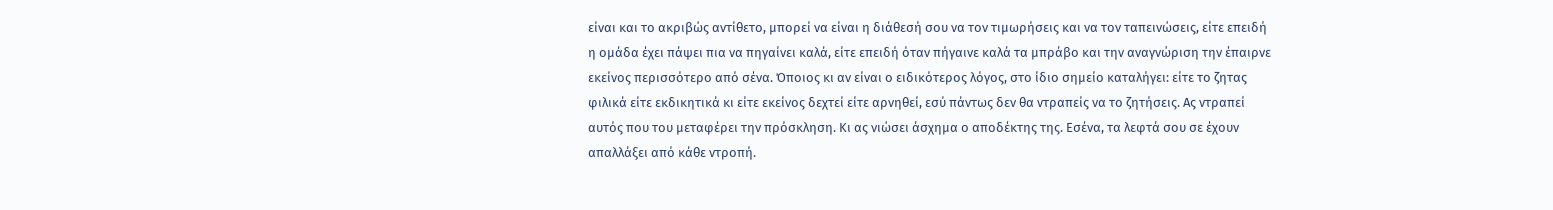είναι και το ακριβώς αντίθετο, μπορεί να είναι η διάθεσή σου να τον τιμωρήσεις και να τον ταπεινώσεις, είτε επειδή η ομάδα έχει πάψει πια να πηγαίνει καλά, είτε επειδή όταν πήγαινε καλά τα μπράβο και την αναγνώριση την έπαιρνε εκείνος περισσότερο από σένα. Όποιος κι αν είναι ο ειδικότερος λόγος, στο ίδιο σημείο καταλήγει: είτε το ζητας φιλικά είτε εκδικητικά κι είτε εκείνος δεχτεί είτε αρνηθεί, εσύ πάντως δεν θα ντραπείς να το ζητήσεις. Ας ντραπεί αυτός που του μεταφέρει την πρόσκληση. Κι ας νιώσει άσχημα ο αποδέκτης της. Εσένα, τα λεφτά σου σε έχουν απαλλάξει από κάθε ντροπή.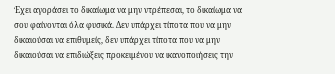Έχει αγοράσει το δικαίωμα να μην ντρέπεσαι, το δικαίωμα να σου φαίνονται όλα φυσικά. Δεν υπάρχει τίποτα που να μην δικαιούσαι να επιθυμείς, δεν υπάρχει τίποτα που να μην δικαιούσαι να επιδιώξεις προκειμένου να ικανοποιήσεις την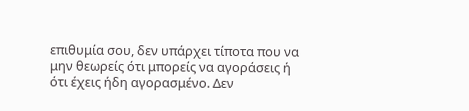επιθυμία σου, δεν υπάρχει τίποτα που να μην θεωρείς ότι μπορείς να αγοράσεις ή ότι έχεις ήδη αγορασμένο. Δεν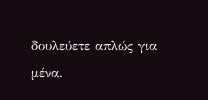δουλεύετε απλώς για μένα.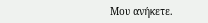Μου ανήκετε.